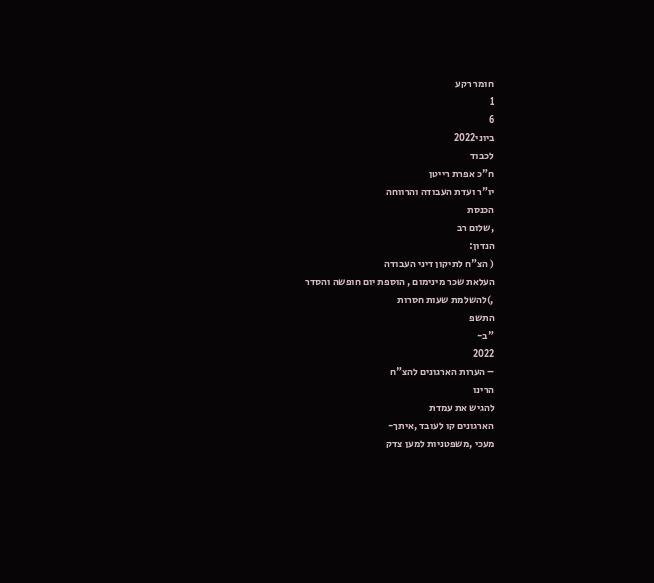חומר רקע
1
6
ביוני2022
לכבוד
ח"כ אפרת רייטן
יו"ר ועדת העבודה והרווחה
הכנסת
,שלום רב
הנדון:
( הצ"ח לתיקון דיני העבודה
העלאת שכר מינימום , הוספת יום חופשה והסדר
,)להשלמת שעות חסרות
התשפ
"ב-
2022
– הערות הארגונים להצ"ח
הרינו
להגיש את עמדת
הארגונים קו לעובד ,איתך-
מעכי ,משפטניות למען צדק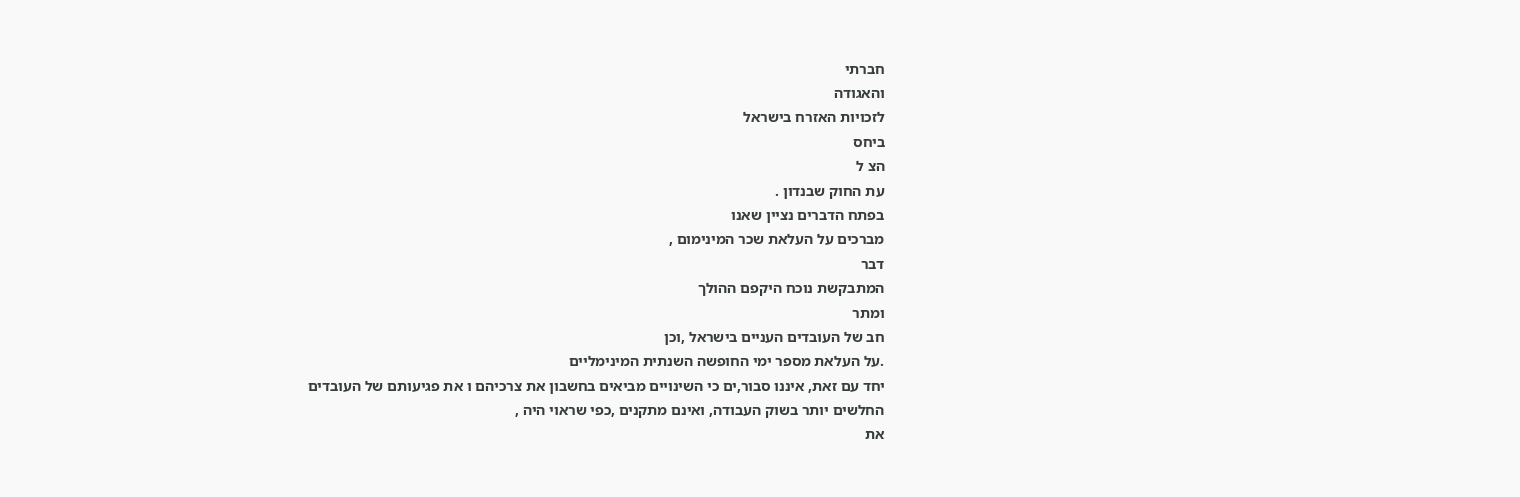חברתי
והאגודה
לזכויות האזרח בישראל
ביחס
הצ ל
עת החוק שבנדון .
בפתח הדברים נציין שאנו
מברכים על העלאת שכר המינימום ,
דבר
המתבקשת נוכח היקפם ההולך
ומתר
חב של העובדים העניים בישראל ,וכן
.על העלאת מספר ימי החופשה השנתית המינימליים
יחד עם זאת, איננו סבור,ים כי השינויים מביאים בחשבון את צרכיהם ו את פגיעותם של העובדים
החלשים יותר בשוק העבודה, ואינם מתקנים ,כפי שראוי היה ,
את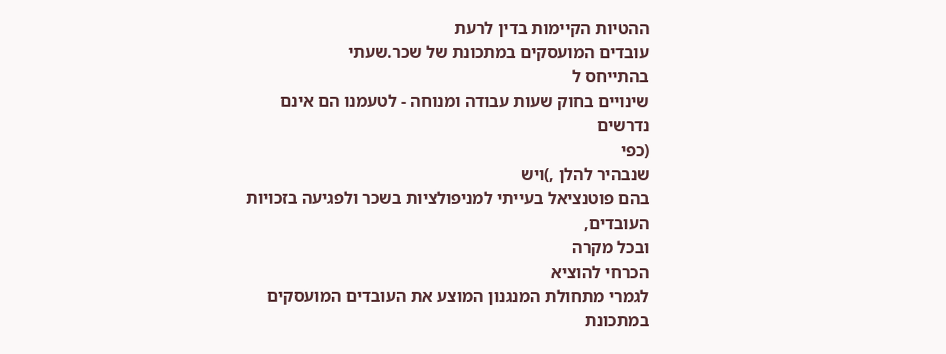ההטיות הקיימות בדין לרעת
עובדים המועסקים במתכונת של שכר.שעתי
בהתייחס ל
שינויים בחוק שעות עבודה ומנוחה - לטעמנו הם אינם נדרשים
(כפי
שנבהיר להלן ,)ויש
בהם פוטנציאל בעייתי למניפולציות בשכר ולפגיעה בזכויות העובדים,
ובכל מקרה
הכרחי להוציא
לגמרי מתחולת המנגנון המוצע את העובדים המועסקים במתכונת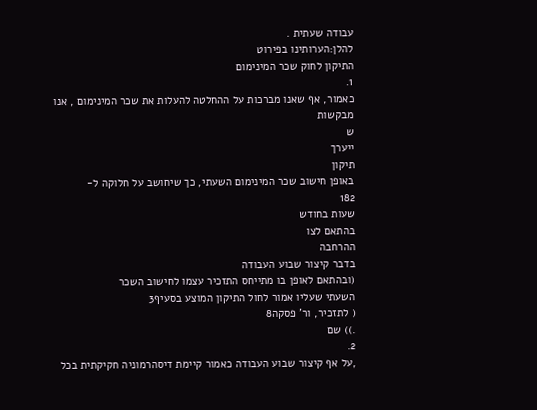עבודה שעתית .
להלן:הערותינו בפירוט
התיקון לחוק שכר המינימום
1.
כאמור, אף שאנו מברכות על ההחלטה להעלות את שכר המינימום , אנו מבקשות
ש
ייערך
תיקון
באופן חישוב שכר המינימום השעתי, כך שיחושב על חלוקה ל-
182
שעות בחודש
בהתאם לצו
ההרחבה
בדבר קיצור שבוע העבודה
(ובהתאם לאופן בו מתייחס התזכיר עצמו לחישוב השכר
השעתי שעליו אמור לחול התיקון המוצע בסעיף3
( לתזכיר, ור' פסקה8
.)) שם
2.
,על אף קיצור שבוע העבודה כאמור קיימת דיסהרמוניה חקיקתית בכל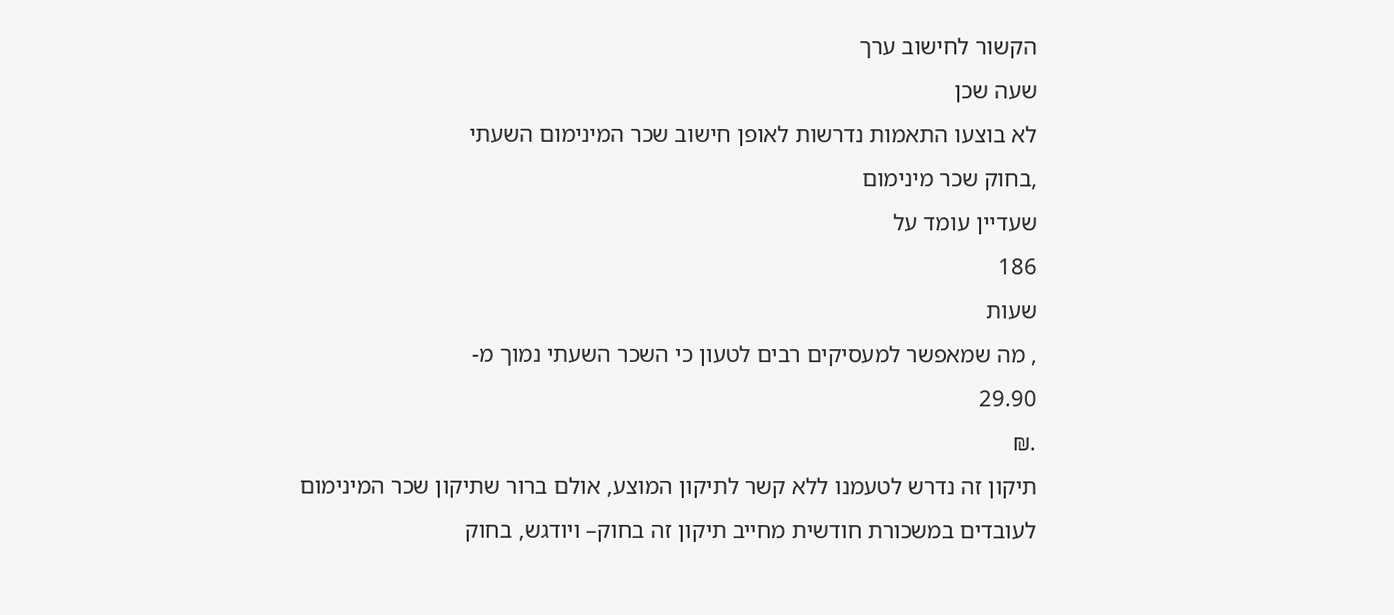הקשור לחישוב ערך
שעה שכן
לא בוצעו התאמות נדרשות לאופן חישוב שכר המינימום השעתי
,בחוק שכר מינימום
שעדיין עומד על
186
שעות
, מה שמאפשר למעסיקים רבים לטעון כי השכר השעתי נמוך מ-
29.90
.₪
תיקון זה נדרש לטעמנו ללא קשר לתיקון המוצע, אולם ברור שתיקון שכר המינימום
לעובדים במשכורת חודשית מחייב תיקון זה בחוק– ויודגש, בחוק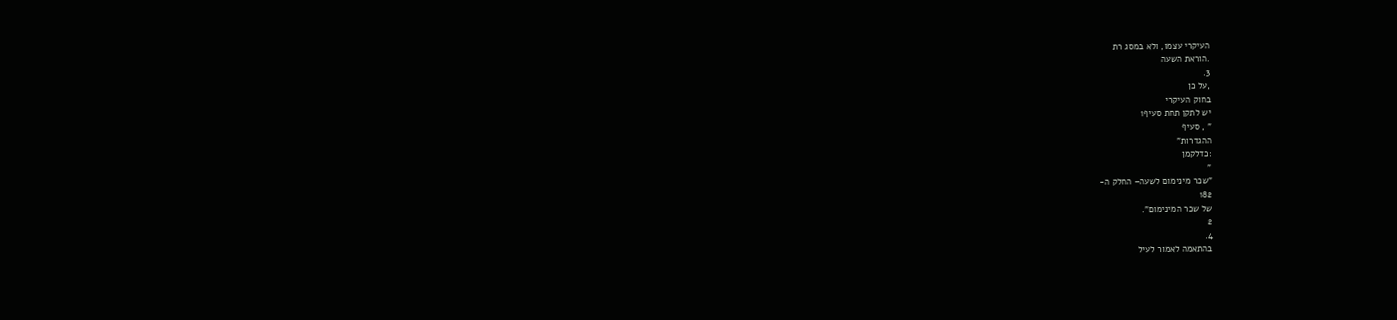העיקרי עצמו, ולא במסג רת
.הוראת השעה
3.
,על כן
בחוק העיקרי
יש לתקן תחת סעיף1
" , סעיף
ההגדרות"
:כדלקמן
"
"שכר מינימום לשעה– החלק ה-
182
של שכר המינימום".
2
4.
בהתאמה לאמור לעיל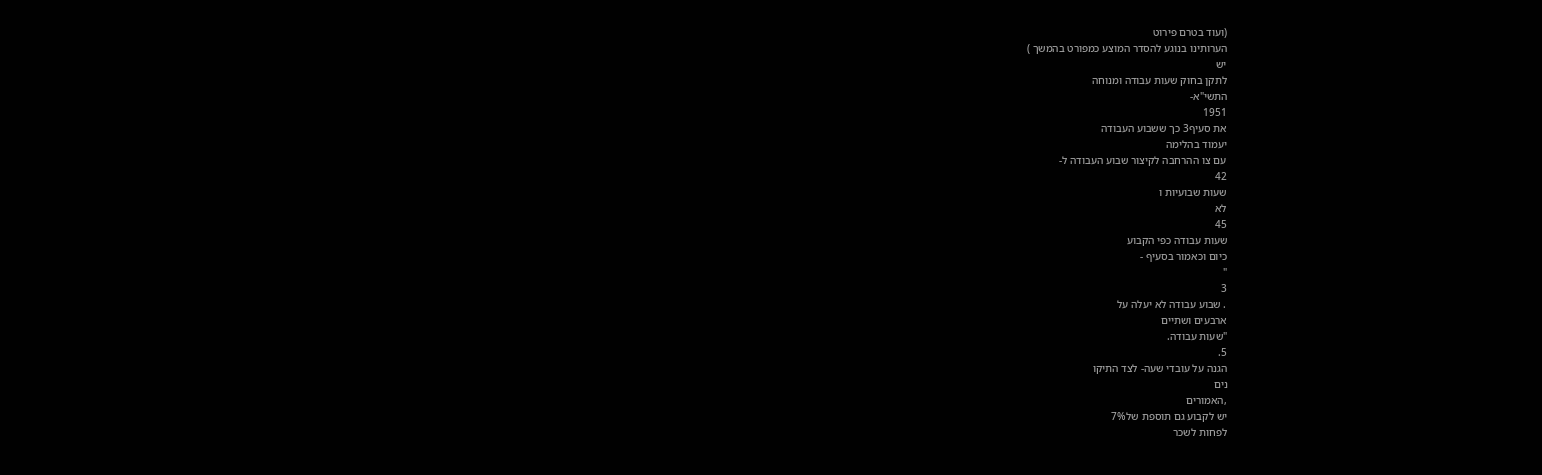(ועוד בטרם פירוט
הערותינו בנוגע להסדר המוצע כמפורט בהמשך )
יש
לתקן בחוק שעות עבודה ומנוחה
התשי"א-
1951
את סעיף3 כך ששבוע העבודה
יעמוד בהלימה
עם צו ההרחבה לקיצור שבוע העבודה ל-
42
שעות שבועיות ו
לא
45
שעות עבודה כפי הקבוע
כיום וכאמור בסעיף -
"
3
. שבוע עבודה לא יעלה על
ארבעים ושתיים
"שעות עבודה.
5.
הגנה על עובדי שעה- לצד התיקו
נים
,האמורים
יש לקבוע גם תוספת של7%
לפחות לשכר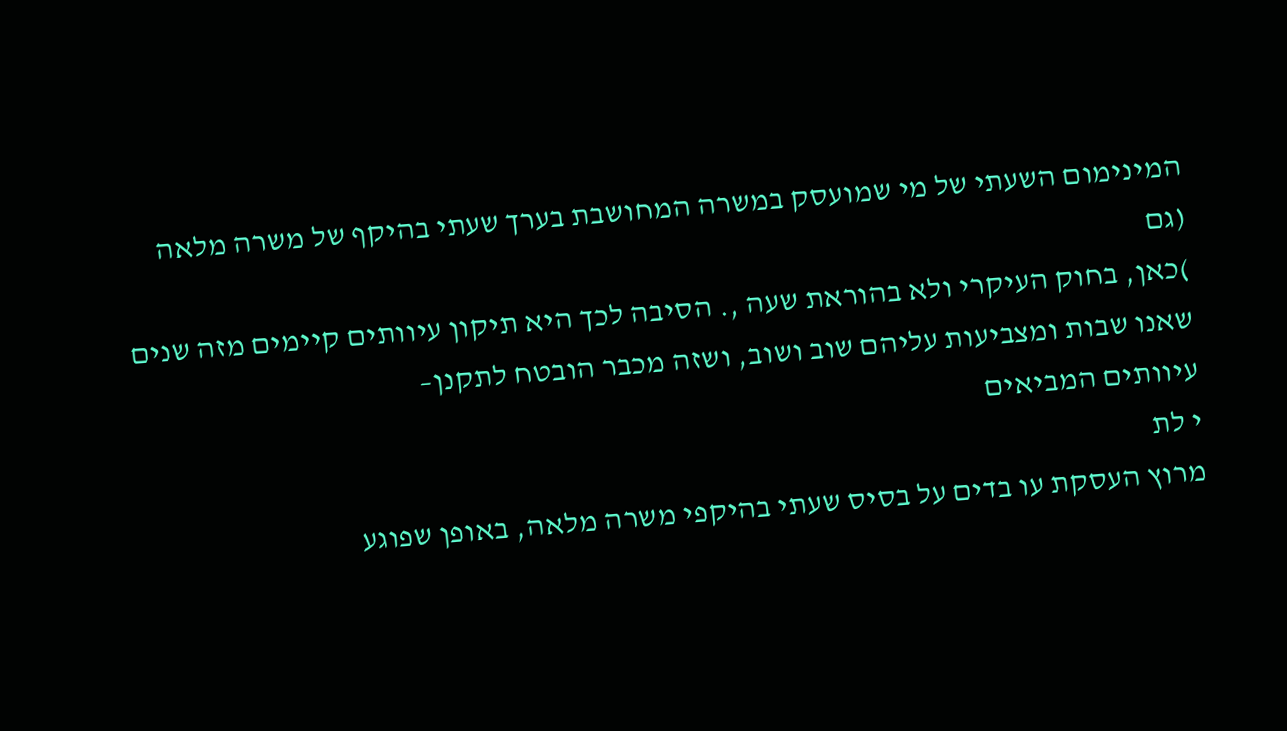המינימום השעתי של מי שמועסק במשרה המחושבת בערך שעתי בהיקף של משרה מלאה
(גם
)כאן, בחוק העיקרי ולא בהוראת שעה ,. הסיבה לכך היא תיקון עיוותים קיימים מזה שנים
שאנו שבות ומצביעות עליהם שוב ושוב, ושזה מכבר הובטח לתקנן–
עיוותים המביאים
י לת
מרוץ העסקת עו בדים על בסיס שעתי בהיקפי משרה מלאה, באופן שפוגע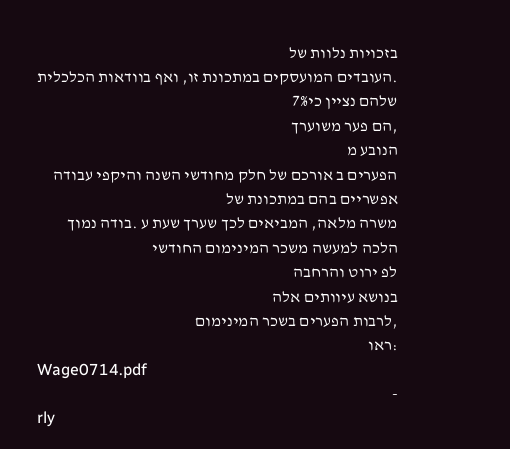בזכויות נלוות של
.העובדים המועסקים במתכונת זו, ואף בוודאות הכלכלית שלהם נציין כי7%
,הם פער משוערך
הנובע מ
הפערים ב אורכם של חלק מחודשי השנה והיקפי עבודה אפשריים בהם במתכונת של
משרה מלאה, המביאים לכך שערך שעת ע .בודה נמוך הלכה למעשה משכר המינימום החודשי
לפ ירוט והרחבה
בנושא עיוותים אלה
,לרבות הפערים בשכר המינימום
:ראו
Wage0714.pdf
-
rly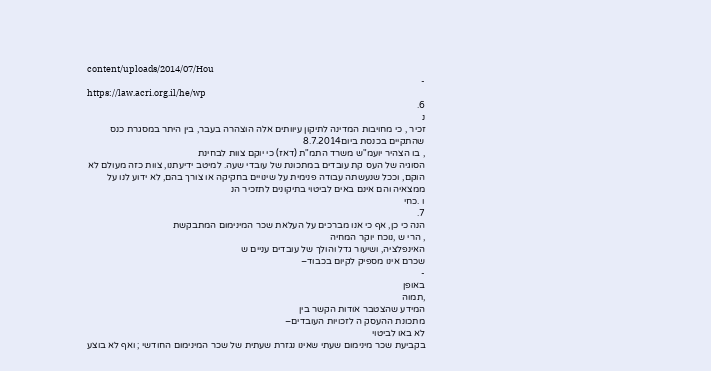content/uploads/2014/07/Hou
-
https://law.acri.org.il/he/wp
6.
נ
זכיר , כי מחויבות המדינה לתיקון עיוותים אלה הוצהרה בעבר, בין היתר במסגרת כנס
שהתקיים בכנסת ביום8.7.2014
, בו הצהיר יועמ"ש משרד התמ"ת (דאז) כי יוקם צוות לבחינת
הסוגיה של העס קת עובדים במתכונת של עובדי שעה. למיטב ידיעתנו, צוות כזה מעולם לא
הוקם, וככל שנעשתה עבודה פנימית על שינויים בחקיקה או צורך בהם, לא ידוע לנו על
ממצאיה והם אינם באים לביטוי בתיקונים לתזכיר הנ
ו .כחי
7.
הנה כי כן, אף כי אנו מברכים על העלאת שכר המינימום המתבקשת
, הרי ש ,נוכח יוקר המחיה
האינפלציה, ושיעור גדל והולך של עובדים עניים ש
שכרם אינו מספיק לקיום בכבוד–
-
באופן
,תמוה
המידע שהצטבר אודות הקשר בין
מתכונת ההעסק ה לזכויות העובדים–
לא באו לביטוי
בקביעת שכר מינימום שעתי שאינו נגזרת שעתית של שכר המינימום החודשי ; ואף לא בוצע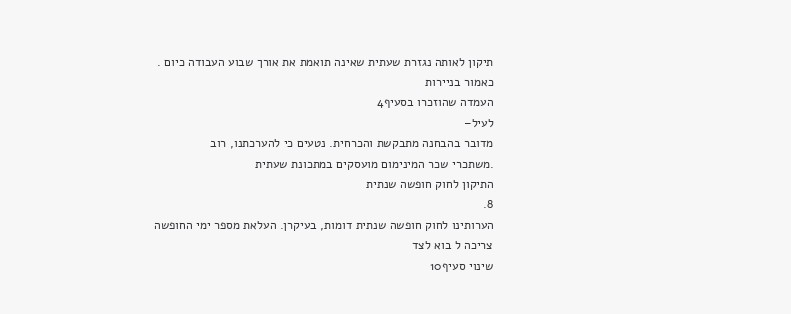תיקון לאותה נגזרת שעתית שאינה תואמת את אורך שבוע העבודה כיום .
כאמור בניירות
העמדה שהוזכרו בסעיף4
לעיל–
מדובר בהבחנה מתבקשת והכרחית. נטעים כי להערכתנו, רוב
.משתכרי שכר המינימום מועסקים במתכונת שעתית
התיקון לחוק חופשה שנתית
8.
הערותינו לחוק חופשה שנתית דומות, בעיקרן. העלאת מספר ימי החופשה
צריכה ל בוא לצד
שינוי סעיף10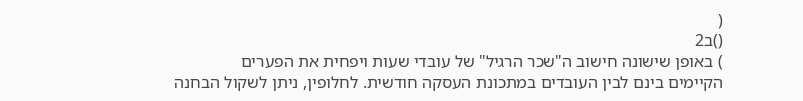(
()ב2
) באופן שישונה חישוב ה"שכר הרגיל" של עובדי שעות ויפחית את הפערים
הקיימים בינם לבין העובדים במתכונת העסקה חודשית. לחלופין, ניתן לשקול הבחנה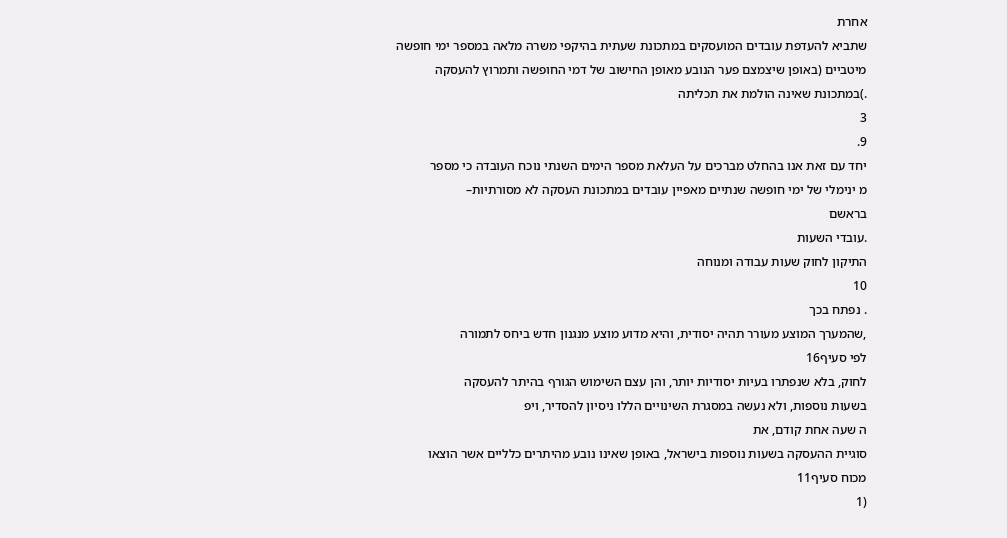אחרת
שתביא להעדפת עובדים המועסקים במתכונת שעתית בהיקפי משרה מלאה במספר ימי חופשה
מיטביים (באופן שיצמצם פער הנובע מאופן החישוב של דמי החופשה ותמרוץ להעסקה
.)במתכונת שאינה הולמת את תכליתה
3
9.
יחד עם זאת אנו בהחלט מברכים על העלאת מספר הימים השנתי נוכח העובדה כי מספר
מ ינימלי של ימי חופשה שנתיים מאפיין עובדים במתכונת העסקה לא מסורתיות–
בראשם
.עובדי השעות
התיקון לחוק שעות עבודה ומנוחה
10
. נפתח בכך
,שהמערך המוצע מעורר תהיה יסודית, והיא מדוע מוצע מנגנון חדש ביחס לתמורה
לפי סעיף16
לחוק, בלא שנפתרו בעיות יסודיות יותר, והן עצם השימוש הגורף בהיתר להעסקה
בשעות נוספות, ולא נעשה במסגרת השינויים הללו ניסיון להסדיר, ויפ
ה שעה אחת קודם, את
סוגיית ההעסקה בשעות נוספות בישראל, באופן שאינו נובע מהיתרים כלליים אשר הוצאו
מכוח סעיף11
(1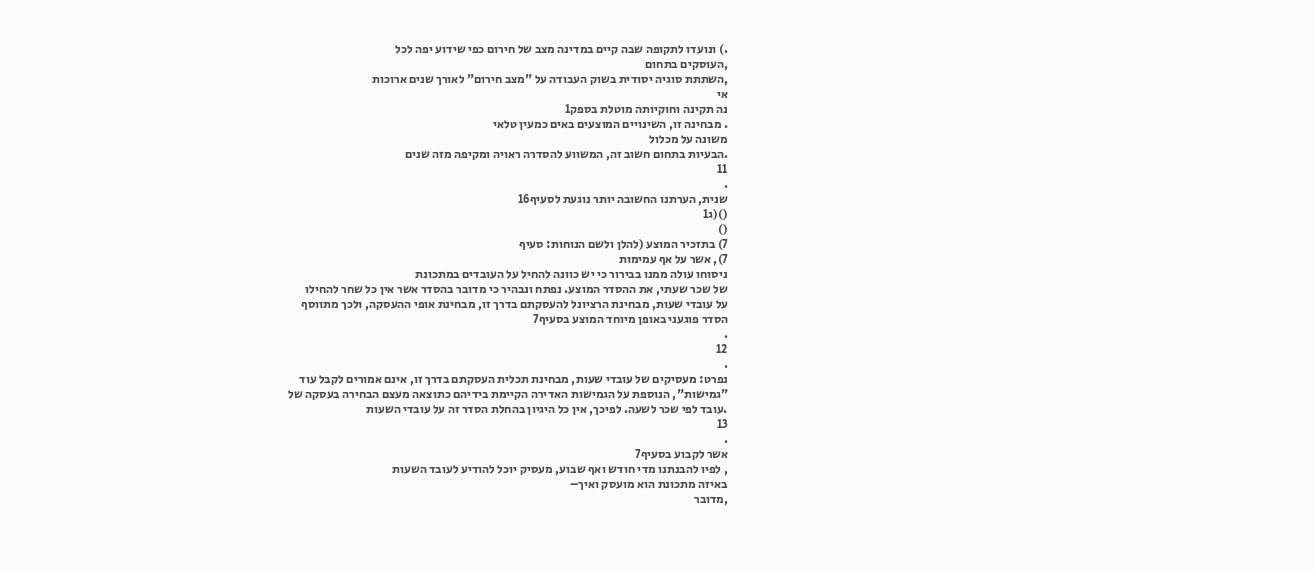.) ונועדו לתקופה שבה קיים במדינה מצב של חירום כפי שידוע יפה לכל
,העוסקים בתחום
,השתתת סוגיה יסודית בשוק העבודה על "מצב חירום" לאורך שנים ארוכות
אי
נה תקינה וחוקיותה מוטלת בספק1
. מבחינה זו, השינויים המוצעים באים כמעין טלאי
משונה על מכלול
.הבעיות בתחום חשוב זה, המשווע להסדרה ראויה ומקיפה מזה שנים
11
.
שנית, הערתנו החשובה יותר נוגעת לסעיף16
()(ג1
()
7) בתזכיר המוצע (להלן ולשם הנוחות: סעיף
7), אשר על אף עמימות
ניסוחו עולה ממנו בבירור כי יש כוונה להחיל על העובדים במתכונת
של שכר שעתי, את ההסדר המוצע. נפתח ונבהיר כי מדובר בהסדר אשר אין כל שחר להחילו
על עובדי שעות, מבחינת הרציונל להעסקתם בדרך זו, מבחינת אופי ההעסקה, ולכך מתווסף
הסדר פוגעני באופן מיוחד המוצע בסעיף7
.
12
.
נפרט: מעסיקים של עובדי שעות, מבחינת תכלית העסקתם בדרך זו, אינם אמורים לקבל עוד
"גמישות", הנוספת על הגמישות האדירה הקיימת בידיהם כתוצאה מעצם הבחירה בעסקה של
.עובד לפי שכר לשעה. לפיכך, אין כל היגיון בהחלת הסדר זה על עובדי השעות
13
.
אשר לקבוע בסעיף7
, לפיו להבנתנו מדי חודש ואף שבוע, מעסיק יוכל להודיע לעובד השעות
באיזה מתכונת הוא מועסק ואיך–
,מדובר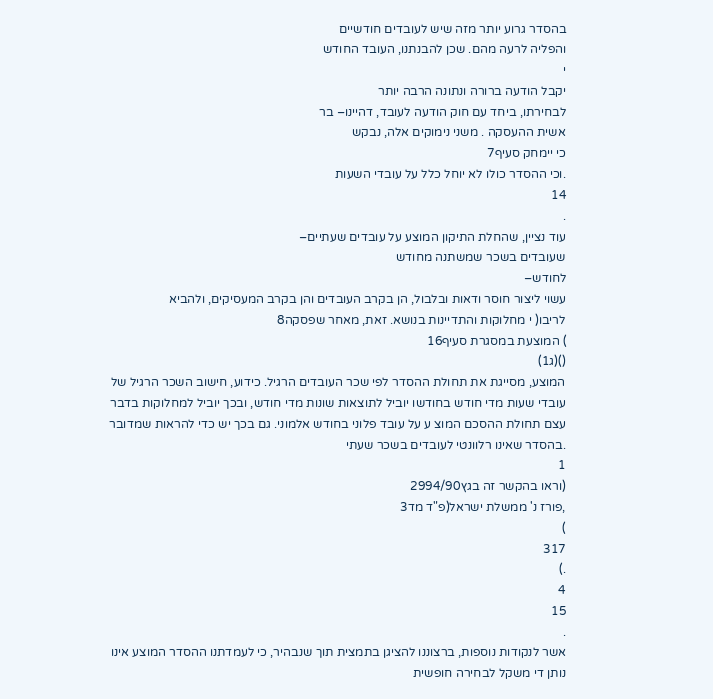בהסדר גרוע יותר מזה שיש לעובדים חודשיים
והפליה לרעה מהם. שכן להבנתנו, העובד החודש
י
יקבל הודעה ברורה ונתונה הרבה יותר
לבחירתו, ביחד עם חוק הודעה לעובד, דהיינו– בר
אשית ההעסקה . משני נימוקים אלה, נבקש
כי יימחק סעיף7
.וכי ההסדר כולו לא יוחל כלל על עובדי השעות
14
.
עוד נציין, שהחלת התיקון המוצע על עובדים שעתיים–
שעובדים בשכר שמשתנה מחודש
לחודש–
עשוי ליצור חוסר ודאות ובלבול, הן בקרב העובדים והן בקרב המעסיקים, ולהביא
לריבו( י מחלוקות והתדיינות בנושא. זאת, מאחר שפסקה8
) המוצעת במסגרת סעיף16
()(ג1)
המוצע, מסייגת את תחולת ההסדר לפי שכר העובדים הרגיל. כידוע, חישוב השכר הרגיל של
עובדי שעות מדי חודש בחודשו יוביל לתוצאות שונות מדי חודש, ובכך יוביל למחלוקות בדבר
עצם תחולת ההסכם המוצ ע על עובד פלוני בחודש אלמוני. גם בכך יש כדי להראות שמדובר
.בהסדר שאינו רלוונטי לעובדים בשכר שעתי
1
(וראו בהקשר זה בגץ2994/90
,פורז נ' ממשלת ישראל(פ"ד מד3
)
317
.)
4
15
.
אשר לנקודות נוספות, ברצוננו להציגן בתמצית תוך שנבהיר, כי לעמדתנו ההסדר המוצע אינו
נותן די משקל לבחירה חופשית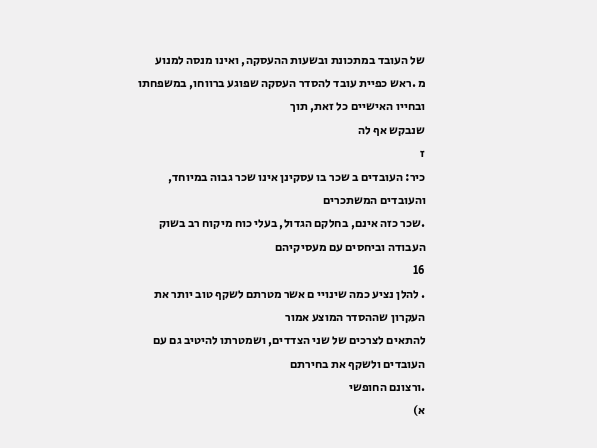של העובד במתכונת ובשעות ההעסקה, ואינו מנסה למנוע
מ .ראש כפיית עובד להסדר העסקה שפוגע ברווחו, במשפחתו ובחייו האישיים כל זאת, תוך
שנבקש אף לה
ז
כיר: העובדים ב שכר בו עסקינן אינו שכר גבוה במיוחד, והעובדים המשתכרים
.שכר כזה אינם, בחלקם הגדול, בעלי כוח מיקוח רב בשוק העבודה וביחסים עם מעסיקיהם
16
. להלן נציע כמה שינויי ם אשר מטרתם לשקף טוב יותר את העקרון שההסדר המוצע אמור
להתאים לצרכים של שני הצדדים, ושמטרתו להיטיב גם עם העובדים ולשקף את בחירתם
.ורצונם החופשי
א)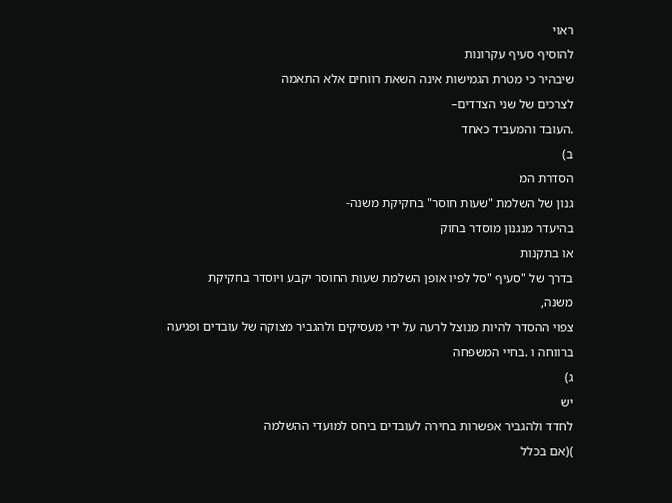ראוי
להוסיף סעיף עקרונות
שיבהיר כי מטרת הגמישות אינה השאת רווחים אלא התאמה
לצרכים של שני הצדדים–
.העובד והמעביד כאחד
ב)
הסדרת המ
גנון של השלמת "שעות חוסר" בחקיקת משנה-
בהיעדר מנגנון מוסדר בחוק
או בתקנות
בדרך של "סעיף "סל לפיו אופן השלמת שעות החוסר יקבע ויוסדר בחקיקת
משנה,
צפוי ההסדר להיות מנוצל לרעה על ידי מעסיקים ולהגביר מצוקה של עובדים ופגיעה
ברווחה ו .בחיי המשפחה
ג)
יש
לחדד ולהגביר אפשרות בחירה לעובדים ביחס למועדי ההשלמה
)(אם בכלל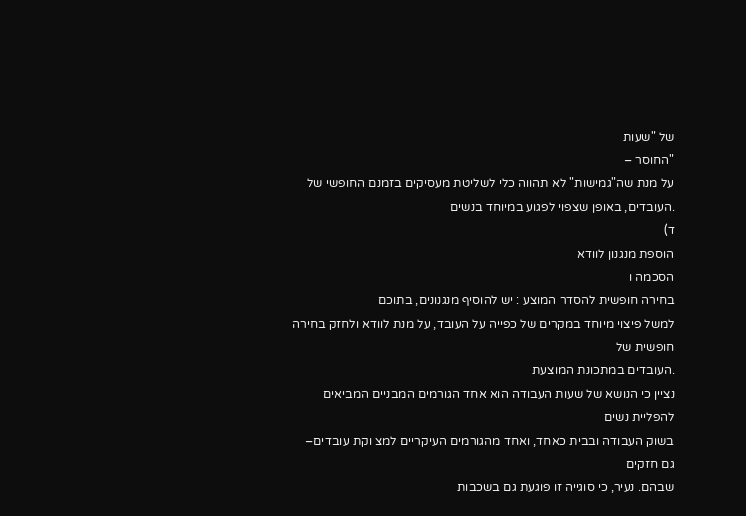של "שעות
"החוסר –
על מנת שה"גמישות" לא תהווה כלי לשליטת מעסיקים בזמנם החופשי של
.העובדים, באופן שצפוי לפגוע במיוחד בנשים
ד)
הוספת מנגנון לוודא
הסכמה ו
בחירה חופשית להסדר המוצע : יש להוסיף מנגנונים, בתוכם
למשל פיצוי מיוחד במקרים של כפייה על העובד, על מנת לוודא ולחזק בחירה חופשית של
.העובדים במתכונת המוצעת
נציין כי הנושא של שעות העבודה הוא אחד הגורמים המבניים המביאים להפליית נשים
בשוק העבודה ובבית כאחד, ואחד מהגורמים העיקריים למצ וקת עובדים–
גם חזקים
שבהם. נעיר, כי סוגייה זו פוגעת גם בשכבות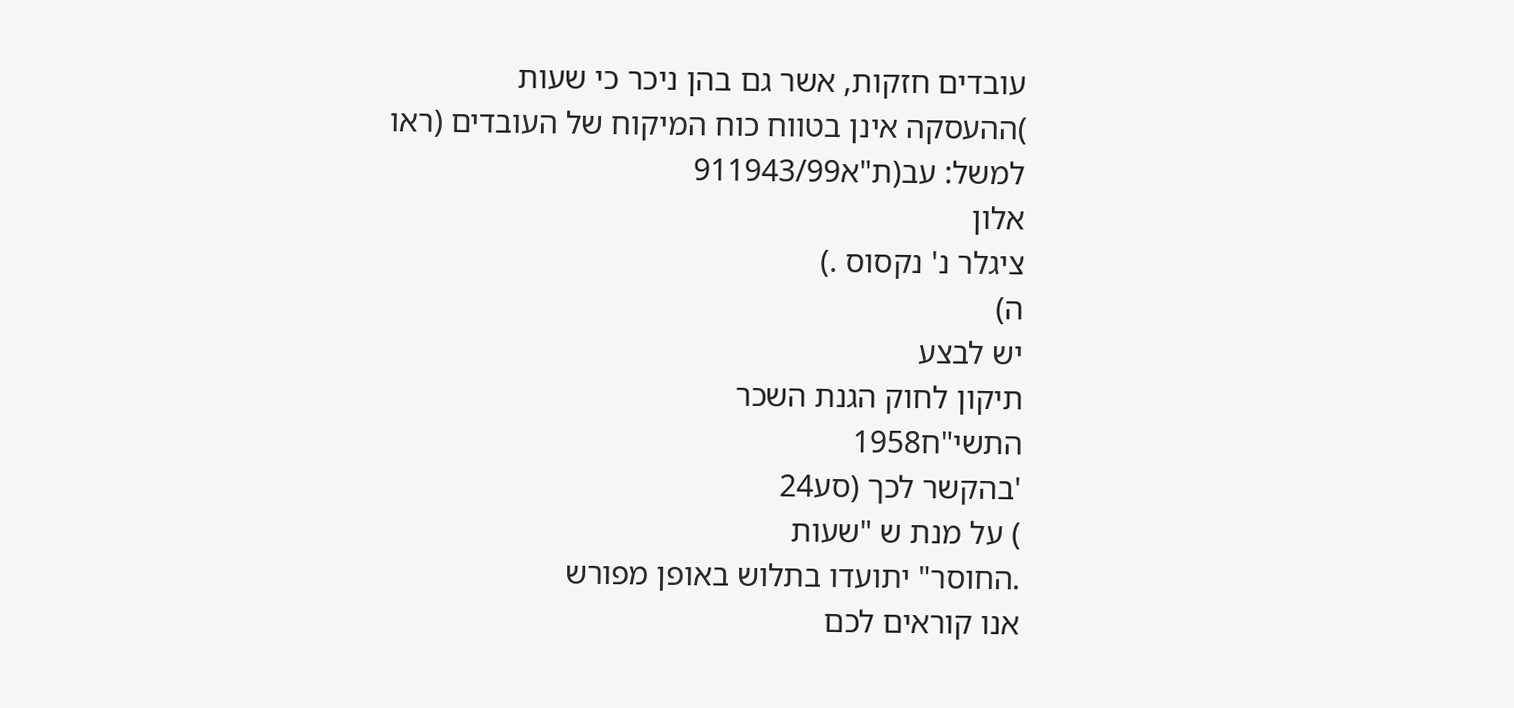עובדים חזקות, אשר גם בהן ניכר כי שעות
)ההעסקה אינן בטווח כוח המיקוח של העובדים (ראו למשל: עב(ת"א911943/99
אלון
ציגלר נ' נקסוס .)
ה)
יש לבצע
תיקון לחוק הגנת השכר
התשי"ח1958
'בהקשר לכך (סע24
) על מנת ש "שעות
.החוסר" יתועדו בתלוש באופן מפורש
אנו קוראים לכם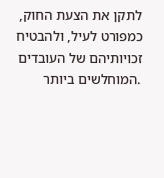לתקן את הצעת החוק, כמפורט לעיל, ולהבטיח זכויותיהם של העובדים
.המוחלשים ביותר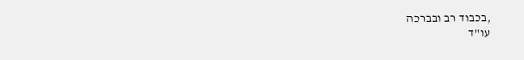,בכבוד רב ובברכה
עו"ד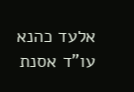אלעד כהנא
עו"ד אסנת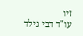זיו
עו"ד דבי גילד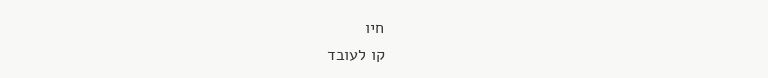חיו
קו לעובד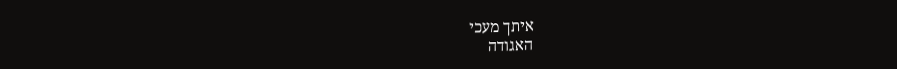איתך מעכי
האגודה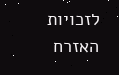לזכויות האזרח